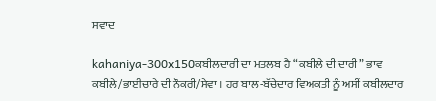ਸਵਾਦ

kahaniya-300x150ਕਬੀਲਦਾਰੀ ਦਾ ਮਤਲਬ ਹੈ “ਕਬੀਲੇ ਦੀ ਦਾਰੀ” ਭਾਵ ਕਬੀਲੇ/ਭਾਈਚਾਰੇ ਦੀ ਨੌਕਰੀ/ਸੇਵਾ । ਹਰ ਬਾਲ-ਬੱਚੇਦਾਰ ਵਿਅਕਤੀ ਨੂੰ ਅਸੀਂ ਕਬੀਲਦਾਰ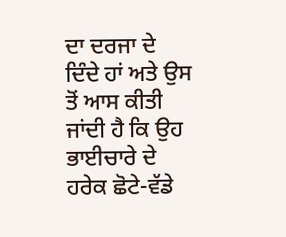ਦਾ ਦਰਜਾ ਦੇ ਦਿੰਦੇ ਹਾਂ ਅਤੇ ਉਸ ਤੋਂ ਆਸ ਕੀਤੀ ਜਾਂਦੀ ਹੈ ਕਿ ਉਹ ਭਾਈਚਾਰੇ ਦੇ ਹਰੇਕ ਛੋਟੇ-ਵੱਡੇ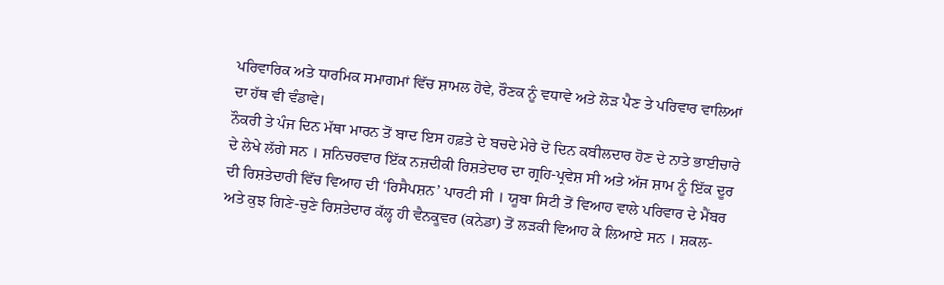ਪਰਿਵਾਰਿਕ ਅਤੇ ਧਾਰਮਿਕ ਸਮਾਗਮਾਂ ਵਿੱਚ ਸ਼ਾਮਲ ਹੋਵੇ, ਰੌਣਕ ਨੂੰ ਵਧਾਵੇ ਅਤੇ ਲੋੜ ਪੈਣ ਤੇ ਪਰਿਵਾਰ ਵਾਲਿਆਂ ਦਾ ਹੱਥ ਵੀ ਵੰਡਾਵੇ।
ਨੌਕਰੀ ਤੇ ਪੰਜ ਦਿਨ ਮੱਥਾ ਮਾਰਨ ਤੋਂ ਬਾਦ ਇਸ ਹਫ਼ਤੇ ਦੇ ਬਚਦੇ ਮੇਰੇ ਦੋ ਦਿਨ ਕਬੀਲਦਾਰ ਹੋਣ ਦੇ ਨਾਤੇ ਭਾਈਚਾਰੇ ਦੇ ਲੇਖੇ ਲੱਗੇ ਸਨ । ਸ਼ਨਿਚਰਵਾਰ ਇੱਕ ਨਜ਼ਦੀਕੀ ਰਿਸ਼ਤੇਦਾਰ ਦਾ ਗ੍ਰਹਿ-ਪ੍ਰਵੇਸ਼ ਸੀ ਅਤੇ ਅੱਜ ਸ਼ਾਮ ਨੂੰ ਇੱਕ ਦੂਰ ਦੀ ਰਿਸ਼ਤੇਦਾਰੀ ਵਿੱਚ ਵਿਆਹ ਦੀ ‘ਰਿਸੈਪਸ਼ਨ’ ਪਾਰਟੀ ਸੀ । ਯੂਬਾ ਸਿਟੀ ਤੋਂ ਵਿਆਹ ਵਾਲੇ ਪਰਿਵਾਰ ਦੇ ਮੈਂਬਰ ਅਤੇ ਕੁਝ ਗਿਣੇ-ਚੁਣੇ ਰਿਸ਼ਤੇਦਾਰ ਕੱਲ੍ਹ ਹੀ ਵੈਨਕੂਵਰ (ਕਨੇਡਾ) ਤੋਂ ਲੜਕੀ ਵਿਆਹ ਕੇ ਲਿਆਏ ਸਨ । ਸ਼ਕਲ-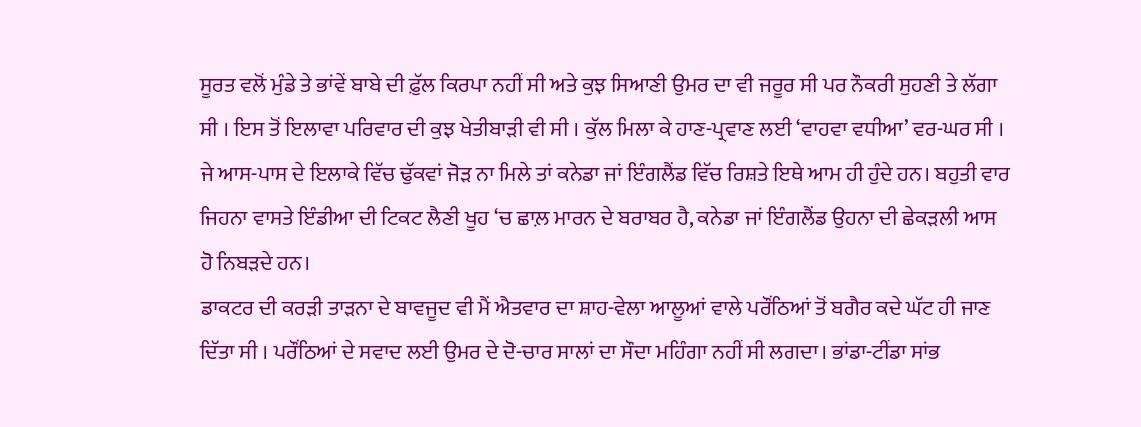ਸੂਰਤ ਵਲੋਂ ਮੁੰਡੇ ਤੇ ਭਾਂਵੇਂ ਬਾਬੇ ਦੀ ਫ਼ੁੱਲ ਕਿਰਪਾ ਨਹੀਂ ਸੀ ਅਤੇ ਕੁਝ ਸਿਆਣੀ ਉਮਰ ਦਾ ਵੀ ਜਰੂਰ ਸੀ ਪਰ ਨੌਕਰੀ ਸੁਹਣੀ ਤੇ ਲੱਗਾ ਸੀ । ਇਸ ਤੋਂ ਇਲਾਵਾ ਪਰਿਵਾਰ ਦੀ ਕੁਝ ਖੇਤੀਬਾੜੀ ਵੀ ਸੀ । ਕੁੱਲ ਮਿਲਾ ਕੇ ਹਾਣ-ਪ੍ਰਵਾਣ ਲਈ ‘ਵਾਹਵਾ ਵਧੀਆ’ ਵਰ-ਘਰ ਸੀ । ਜੇ ਆਸ-ਪਾਸ ਦੇ ਇਲਾਕੇ ਵਿੱਚ ਢੁੱਕਵਾਂ ਜੋੜ ਨਾ ਮਿਲੇ ਤਾਂ ਕਨੇਡਾ ਜਾਂ ਇੰਗਲੈਂਡ ਵਿੱਚ ਰਿਸ਼ਤੇ ਇਥੇ ਆਮ ਹੀ ਹੁੰਦੇ ਹਨ। ਬਹੁਤੀ ਵਾਰ ਜਿਹਨਾ ਵਾਸਤੇ ਇੰਡੀਆ ਦੀ ਟਿਕਟ ਲੈਣੀ ਖੂਹ ‘ਚ ਛਾਲ਼ ਮਾਰਨ ਦੇ ਬਰਾਬਰ ਹੈ, ਕਨੇਡਾ ਜਾਂ ਇੰਗਲੈਂਡ ਉਹਨਾ ਦੀ ਛੇਕੜਲੀ ਆਸ ਹੋ ਨਿਬੜਦੇ ਹਨ।
ਡਾਕਟਰ ਦੀ ਕਰੜੀ ਤਾੜਨਾ ਦੇ ਬਾਵਜੂਦ ਵੀ ਮੈਂ ਐਤਵਾਰ ਦਾ ਸ਼ਾਹ-ਵੇਲਾ ਆਲੂਆਂ ਵਾਲੇ ਪਰੌਂਠਿਆਂ ਤੋਂ ਬਗੈਰ ਕਦੇ ਘੱਟ ਹੀ ਜਾਣ ਦਿੱਤਾ ਸੀ । ਪਰੌਂਠਿਆਂ ਦੇ ਸਵਾਦ ਲਈ ਉਮਰ ਦੇ ਦੋ-ਚਾਰ ਸਾਲਾਂ ਦਾ ਸੌਦਾ ਮਹਿੰਗਾ ਨਹੀਂ ਸੀ ਲਗਦਾ। ਭਾਂਡਾ-ਟੀਂਡਾ ਸਾਂਭ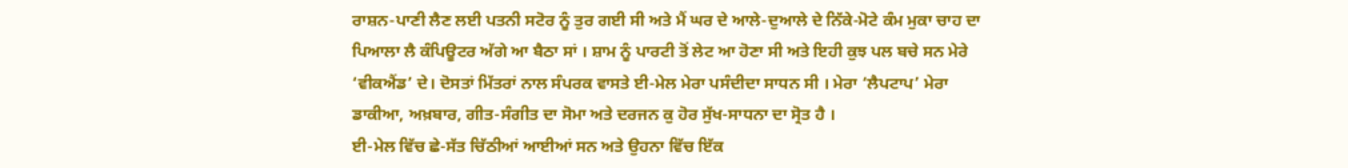ਰਾਸ਼ਨ-ਪਾਣੀ ਲੈਣ ਲਈ ਪਤਨੀ ਸਟੋਰ ਨੂੰ ਤੁਰ ਗਈ ਸੀ ਅਤੇ ਮੈਂ ਘਰ ਦੇ ਆਲੇ-ਦੁਆਲੇ ਦੇ ਨਿੱਕੇ-ਮੋਟੇ ਕੰਮ ਮੁਕਾ ਚਾਹ ਦਾ ਪਿਆਲਾ ਲੈ ਕੰਪਿਊਟਰ ਅੱਗੇ ਆ ਬੈਠਾ ਸਾਂ । ਸ਼ਾਮ ਨੂੰ ਪਾਰਟੀ ਤੋਂ ਲੇਟ ਆ ਹੋਣਾ ਸੀ ਅਤੇ ਇਹੀ ਕੁਝ ਪਲ ਬਚੇ ਸਨ ਮੇਰੇ ‘ਵੀਕਐਂਡ’ ਦੇ। ਦੋਸਤਾਂ ਮਿੱਤਰਾਂ ਨਾਲ ਸੰਪਰਕ ਵਾਸਤੇ ਈ-ਮੇਲ ਮੇਰਾ ਪਸੰਦੀਦਾ ਸਾਧਨ ਸੀ । ਮੇਰਾ ‘ਲੈਪਟਾਪ’ ਮੇਰਾ ਡਾਕੀਆ, ਅਖ਼ਬਾਰ, ਗੀਤ-ਸੰਗੀਤ ਦਾ ਸੋਮਾ ਅਤੇ ਦਰਜਨ ਕੁ ਹੋਰ ਸੁੱਖ-ਸਾਧਨਾ ਦਾ ਸ੍ਰੋਤ ਹੈ ।
ਈ-ਮੇਲ ਵਿੱਚ ਛੇ-ਸੱਤ ਚਿੱਠੀਆਂ ਆਈਆਂ ਸਨ ਅਤੇ ਉਹਨਾ ਵਿੱਚ ਇੱਕ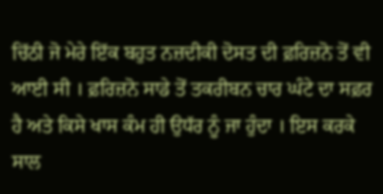ਚਿੱਠੀ ਜੋ ਮੇਰੇ ਇੱਕ ਬਹੁਤ ਨਜ਼ਦੀਕੀ ਦੋਸਤ ਦੀ ਫ਼ਰਿਜ਼ਨੋ ਤੋਂ ਵੀ ਆਈ ਸੀ । ਫ਼ਰਿਜ਼ਨੋ ਸਾਡੇ ਤੋਂ ਤਕਰੀਬਨ ਚਾਰ ਘੰਟੇ ਦਾ ਸਫ਼ਰ ਹੈ ਅਤੇ ਕਿਸੇ ਖਾਸ ਕੰਮ ਹੀ ਉਧੱਰ ਨੂੰ ਜਾ ਹੁੰਦਾ । ਇਸ ਕਰਕੇ ਸਾਲ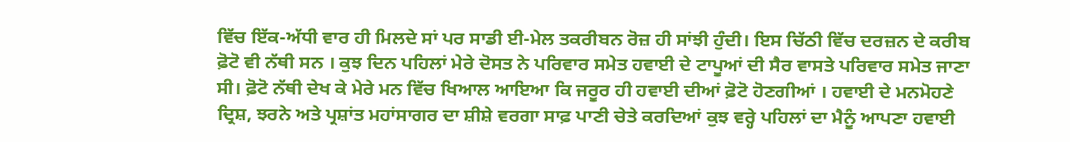ਵਿੱਚ ਇੱਕ-ਅੱਧੀ ਵਾਰ ਹੀ ਮਿਲਦੇ ਸਾਂ ਪਰ ਸਾਡੀ ਈ-ਮੇਲ ਤਕਰੀਬਨ ਰੋਜ਼ ਹੀ ਸਾਂਝੀ ਹੁੰਦੀ। ਇਸ ਚਿੱਠੀ ਵਿੱਚ ਦਰਜ਼ਨ ਦੇ ਕਰੀਬ ਫ਼ੋਟੋ ਵੀ ਨੱਥੀ ਸਨ । ਕੁਝ ਦਿਨ ਪਹਿਲਾਂ ਮੇਰੇ ਦੋਸਤ ਨੇ ਪਰਿਵਾਰ ਸਮੇਤ ਹਵਾਈ ਦੇ ਟਾਪੂਆਂ ਦੀ ਸੈਰ ਵਾਸਤੇ ਪਰਿਵਾਰ ਸਮੇਤ ਜਾਣਾ ਸੀ। ਫ਼ੋਟੋ ਨੱਥੀ ਦੇਖ ਕੇ ਮੇਰੇ ਮਨ ਵਿੱਚ ਖਿਆਲ ਆਇਆ ਕਿ ਜਰੂਰ ਹੀ ਹਵਾਈ ਦੀਆਂ ਫ਼ੋਟੋ ਹੋਣਗੀਆਂ । ਹਵਾਈ ਦੇ ਮਨਮੋਹਣੇ ਦ੍ਰਿਸ਼, ਝਰਨੇ ਅਤੇ ਪ੍ਰਸ਼ਾਂਤ ਮਹਾਂਸਾਗਰ ਦਾ ਸ਼ੀਸ਼ੇ ਵਰਗਾ ਸਾਫ਼ ਪਾਣੀ ਚੇਤੇ ਕਰਦਿਆਂ ਕੁਝ ਵਰ੍ਹੇ ਪਹਿਲਾਂ ਦਾ ਮੈਨੂੰ ਆਪਣਾ ਹਵਾਈ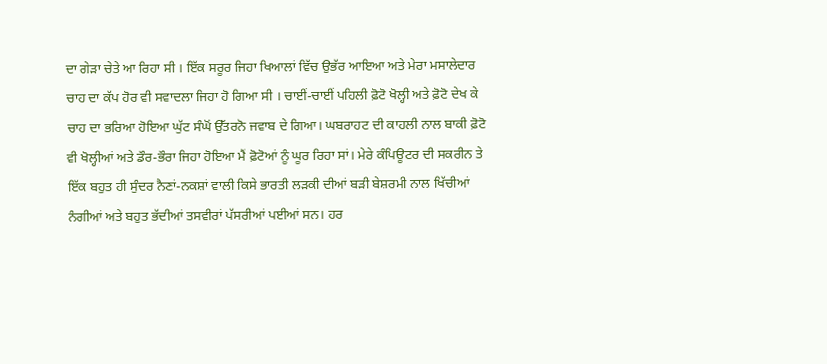ਦਾ ਗੇੜਾ ਚੇਤੇ ਆ ਰਿਹਾ ਸੀ । ਇੱਕ ਸਰੂਰ ਜਿਹਾ ਖਿਆਲਾਂ ਵਿੱਚ ਉਭੱਰ ਆਇਆ ਅਤੇ ਮੇਰਾ ਮਸਾਲੇਦਾਰ ਚਾਹ ਦਾ ਕੱਪ ਹੋਰ ਵੀ ਸਵਾਦਲਾ ਜਿਹਾ ਹੋ ਗਿਆ ਸੀ । ਚਾਈਂ-ਚਾਈਂ ਪਹਿਲੀ ਫ਼ੋਟੋ ਖੋਲ੍ਹੀ ਅਤੇ ਫ਼ੋਟੋ ਦੇਖ ਕੇ ਚਾਹ ਦਾ ਭਰਿਆ ਹੋਇਆ ਘੁੱਟ ਸੰਘੋਂ ਉੱਤਰਨੋ ਜਵਾਬ ਦੇ ਗਿਆ। ਘਬਰਾਹਟ ਦੀ ਕਾਹਲੀ ਨਾਲ ਬਾਕੀ ਫ਼ੋਟੋ ਵੀ ਖੋਲ੍ਹੀਆਂ ਅਤੇ ਡੌਰ-ਭੌਰਾ ਜਿਹਾ ਹੋਇਆ ਮੈਂ ਫ਼ੋਟੋਆਂ ਨੂੰ ਘੂਰ ਰਿਹਾ ਸਾਂ। ਮੇਰੇ ਕੰਪਿਊਟਰ ਦੀ ਸਕਰੀਨ ਤੇ ਇੱਕ ਬਹੁਤ ਹੀ ਸੁੰਦਰ ਨੈਣਾਂ-ਨਕਸ਼ਾਂ ਵਾਲੀ ਕਿਸੇ ਭਾਰਤੀ ਲੜਕੀ ਦੀਆਂ ਬੜੀ ਬੇਸ਼ਰਮੀ ਨਾਲ ਖਿੱਚੀਆਂ ਨੰਗੀਆਂ ਅਤੇ ਬਹੁਤ ਭੱਦੀਆਂ ਤਸਵੀਰਾਂ ਪੱਸਰੀਆਂ ਪਈਆਂ ਸਨ। ਹਰ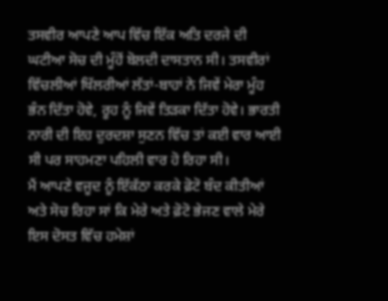ਤਸਵੀਰ ਆਪਣੇ ਆਪ ਵਿੱਚ ਇੱਕ ਅਤਿ ਦਰਜੇ ਦੀ ਘਟੀਆ ਸੋਚ ਦੀ ਮੂੰਹੋਂ ਬੋਲਦੀ ਦਾਸਤਾਨ ਸੀ। ਤਸਵੀਰਾਂ ਵਿੱਚਲੀਆਂ ਖਿੱਲਰੀਆਂ ਲੱਤਾਂ-ਬਾਹਾਂ ਨੇ ਜਿਵੇਂ ਮੇਰਾ ਮੂੰਹ ਭੰਨ ਦਿੱਤਾ ਹੋਵੇ, ਰੂਹ ਨੂੰ ਜਿਵੇਂ ਤਿੜਕਾ ਦਿੱਤਾ ਹੋਵੇ। ਭਾਰਤੀ ਨਾਰੀ ਦੀ ਇਹ ਦੁਰਦਸ਼ਾ ਸੁਣਨ ਵਿੱਚ ਤਾਂ ਕਈ ਵਾਰ ਆਈ ਸੀ ਪਰ ਸਾਹਮਣਾ ਪਹਿਲੀ ਵਾਰ ਹੋ ਰਿਹਾ ਸੀ।
ਮੈਂ ਆਪਣੇ ਵਜੂਦ ਨੂੰ ਇੱਕੱਠਾ ਕਰਕੇ ਫ਼ੋਟੋ ਬੰਦ ਕੀਤੀਆਂ ਅਤੇ ਸੋਚ ਰਿਹਾ ਸਾਂ ਕਿ ਮੇਰੇ ਅਤੇ ਫ਼ੋਟੋ ਭੇਜਣ ਵਾਲੇ ਮੇਰੇ ਇਸ ਦੋਸਤ ਵਿੱਚ ਹਮੇਸ਼ਾਂ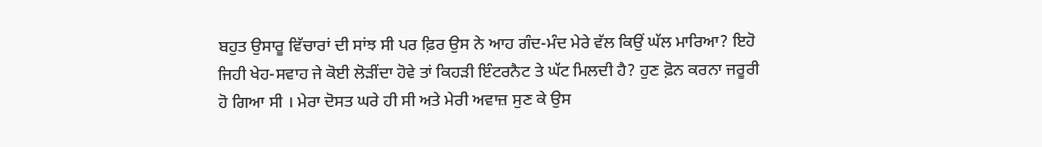ਬਹੁਤ ਉਸਾਰੂ ਵਿੱਚਾਰਾਂ ਦੀ ਸਾਂਝ ਸੀ ਪਰ ਫ਼ਿਰ ਉਸ ਨੇ ਆਹ ਗੰਦ-ਮੰਦ ਮੇਰੇ ਵੱਲ ਕਿਉਂ ਘੱਲ ਮਾਰਿਆ? ਇਹੋ ਜਿਹੀ ਖੇਹ-ਸਵਾਹ ਜੇ ਕੋਈ ਲੋੜੀਂਦਾ ਹੋਵੇ ਤਾਂ ਕਿਹੜੀ ਇੰਟਰਨੈਟ ਤੇ ਘੱਟ ਮਿਲਦੀ ਹੈ? ਹੁਣ ਫ਼ੋਨ ਕਰਨਾ ਜਰੂਰੀ ਹੋ ਗਿਆ ਸੀ । ਮੇਰਾ ਦੋਸਤ ਘਰੇ ਹੀ ਸੀ ਅਤੇ ਮੇਰੀ ਅਵਾਜ਼ ਸੁਣ ਕੇ ਉਸ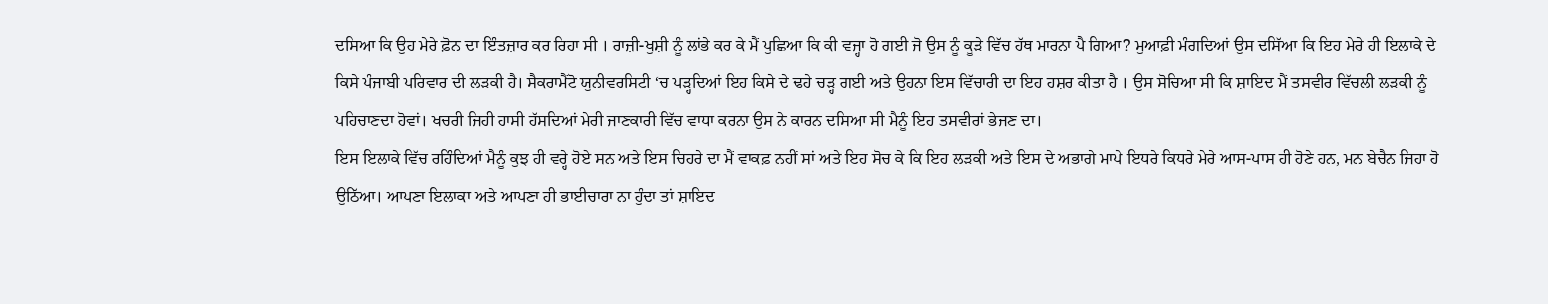ਦਸਿਆ ਕਿ ਉਹ ਮੇਰੇ ਫ਼ੋਨ ਦਾ ਇੰਤਜ਼ਾਰ ਕਰ ਰਿਹਾ ਸੀ । ਰਾਜ਼ੀ-ਖੁਸ਼ੀ ਨੂੰ ਲਾਂਭੇ ਕਰ ਕੇ ਮੈਂ ਪੁਛਿਆ ਕਿ ਕੀ ਵਜ੍ਹਾ ਹੋ ਗਈ ਜੋ ਉਸ ਨੂੰ ਕੂੜੇ ਵਿੱਚ ਹੱਥ ਮਾਰਨਾ ਪੈ ਗਿਆ? ਮੁਆਫ਼ੀ ਮੰਗਦਿਆਂ ਉਸ ਦਸਿੱਆ ਕਿ ਇਹ ਮੇਰੇ ਹੀ ਇਲਾਕੇ ਦੇ ਕਿਸੇ ਪੰਜਾਬੀ ਪਰਿਵਾਰ ਦੀ ਲੜਕੀ ਹੈ। ਸੈਕਰਾਮੈਂਟੋ ਯੁਨੀਵਰਸਿਟੀ ‘ਚ ਪੜ੍ਹਦਿਆਂ ਇਹ ਕਿਸੇ ਦੇ ਢਹੇ ਚੜ੍ਹ ਗਈ ਅਤੇ ਉਹਨਾ ਇਸ ਵਿੱਚਾਰੀ ਦਾ ਇਹ ਹਸ਼ਰ ਕੀਤਾ ਹੈ । ਉਸ ਸੋਚਿਆ ਸੀ ਕਿ ਸ਼ਾਇਦ ਮੈਂ ਤਸਵੀਰ ਵਿੱਚਲੀ ਲੜਕੀ ਨੂੰ ਪਹਿਚਾਣਦਾ ਹੋਵਾਂ। ਖਚਰੀ ਜਿਹੀ ਹਾਸੀ ਹੱਸਦਿਆਂ ਮੇਰੀ ਜਾਣਕਾਰੀ ਵਿੱਚ ਵਾਧਾ ਕਰਨਾ ਉਸ ਨੇ ਕਾਰਨ ਦਸਿਆ ਸੀ ਮੈਨੂੰ ਇਹ ਤਸਵੀਰਾਂ ਭੇਜਣ ਦਾ।
ਇਸ ਇਲਾਕੇ ਵਿੱਚ ਰਹਿੰਦਿਆਂ ਮੈਨੂੰ ਕੁਝ ਹੀ ਵਰ੍ਹੇ ਹੋਏ ਸਨ ਅਤੇ ਇਸ ਚਿਹਰੇ ਦਾ ਮੈਂ ਵਾਕਫ਼ ਨਹੀਂ ਸਾਂ ਅਤੇ ਇਹ ਸੋਚ ਕੇ ਕਿ ਇਹ ਲੜਕੀ ਅਤੇ ਇਸ ਦੇ ਅਭਾਗੇ ਮਾਪੇ ਇਧਰੇ ਕਿਧਰੇ ਮੇਰੇ ਆਸ-ਪਾਸ ਹੀ ਹੋਣੇ ਹਨ, ਮਨ ਬੇਚੈਨ ਜਿਹਾ ਹੋ ਉਠਿੱਆ। ਆਪਣਾ ਇਲਾਕਾ ਅਤੇ ਆਪਣਾ ਹੀ ਭਾਈਚਾਰਾ ਨਾ ਹੁੰਦਾ ਤਾਂ ਸ਼ਾਇਦ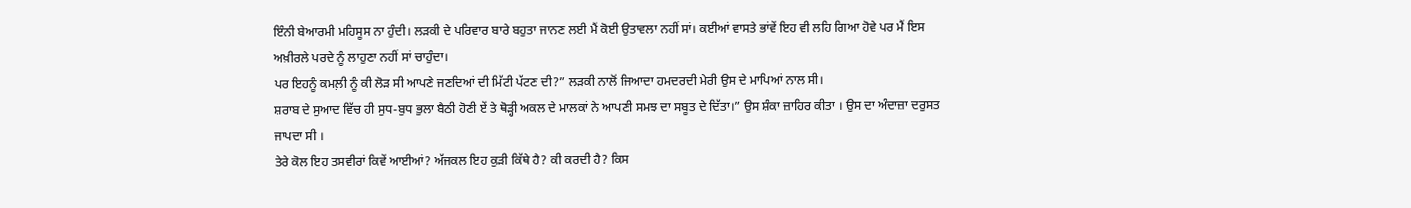ਇੰਨੀ ਬੇਆਰਮੀ ਮਹਿਸੂਸ ਨਾ ਹੁੰਦੀ। ਲੜਕੀ ਦੇ ਪਰਿਵਾਰ ਬਾਰੇ ਬਹੁਤਾ ਜਾਨਣ ਲਈ ਮੈਂ ਕੋਈ ਉਤਾਵਲਾ ਨਹੀਂ ਸਾਂ। ਕਈਆਂ ਵਾਸਤੇ ਭਾਂਵੇਂ ਇਹ ਵੀ ਲਹਿ ਗਿਆ ਹੋਵੇ ਪਰ ਮੈਂ ਇਸ ਅਖ਼ੀਰਲੇ ਪਰਦੇ ਨੂੰ ਲਾਹੁਣਾ ਨਹੀਂ ਸਾਂ ਚਾਹੁੰਦਾ।
ਪਰ ਇਹਨੂੰ ਕਮਲ਼ੀ ਨੂੰ ਕੀ ਲੋੜ ਸੀ ਆਪਣੇ ਜਣਦਿਆਂ ਦੀ ਮਿੱਟੀ ਪੱਟਣ ਦੀ?” ਲੜਕੀ ਨਾਲੋਂ ਜਿਆਦਾ ਹਮਦਰਦੀ ਮੇਰੀ ਉਸ ਦੇ ਮਾਪਿਆਂ ਨਾਲ ਸੀ।
ਸ਼ਰਾਬ ਦੇ ਸੁਆਦ ਵਿੱਚ ਹੀ ਸੁਧ-ਬੁਧ ਭੁਲਾ ਬੈਠੀ ਹੋਣੀ ਏਂ ਤੇ ਥੋੜ੍ਹੀ ਅਕਲ ਦੇ ਮਾਲਕਾਂ ਨੇ ਆਪਣੀ ਸਮਝ ਦਾ ਸਬੂਤ ਦੇ ਦਿੱਤਾ।” ਉਸ ਸ਼ੰਕਾ ਜ਼ਾਹਿਰ ਕੀਤਾ । ਉਸ ਦਾ ਅੰਦਾਜ਼ਾ ਦਰੁਸਤ ਜਾਪਦਾ ਸੀ ।
ਤੇਰੇ ਕੋਲ ਇਹ ਤਸਵੀਰਾਂ ਕਿਵੇਂ ਆਈਆਂ? ਅੱਜਕਲ ਇਹ ਕੁੜੀ ਕਿੱਥੇ ਹੈ? ਕੀ ਕਰਦੀ ਹੈ? ਕਿਸ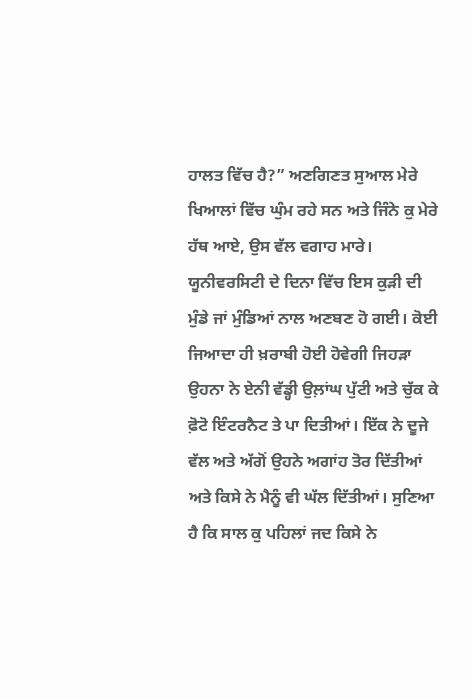ਹਾਲਤ ਵਿੱਚ ਹੈ?” ਅਣਗਿਣਤ ਸੁਆਲ ਮੇਰੇ ਖਿਆਲਾਂ ਵਿੱਚ ਘੁੰਮ ਰਹੇ ਸਨ ਅਤੇ ਜਿੰਨੇ ਕੁ ਮੇਰੇ ਹੱਥ ਆਏ, ਉਸ ਵੱਲ ਵਗਾਹ ਮਾਰੇ।
ਯੂਨੀਵਰਸਿਟੀ ਦੇ ਦਿਨਾ ਵਿੱਚ ਇਸ ਕੁੜੀ ਦੀ ਮੁੰਡੇ ਜਾਂ ਮੁੰਡਿਆਂ ਨਾਲ ਅਣਬਣ ਹੋ ਗਈ। ਕੋਈ ਜਿਆਦਾ ਹੀ ਖ਼ਰਾਬੀ ਹੋਈ ਹੋਵੇਗੀ ਜਿਹੜਾ ਉਹਨਾ ਨੇ ਏਨੀ ਵੱਡ੍ਹੀ ਉਲ਼ਾਂਘ ਪੁੱਟੀ ਅਤੇ ਚੁੱਕ ਕੇ ਫ਼ੋਟੋ ਇੰਟਰਨੈਟ ਤੇ ਪਾ ਦਿਤੀਆਂ। ਇੱਕ ਨੇ ਦੂਜੇ ਵੱਲ ਅਤੇ ਅੱਗੋਂ ਉਹਨੇ ਅਗਾਂਹ ਤੋਰ ਦਿੱਤੀਆਂ ਅਤੇ ਕਿਸੇ ਨੇ ਮੈਨੂੰ ਵੀ ਘੱਲ ਦਿੱਤੀਆਂ। ਸੁਣਿਆ ਹੈ ਕਿ ਸਾਲ ਕੁ ਪਹਿਲਾਂ ਜਦ ਕਿਸੇ ਨੇ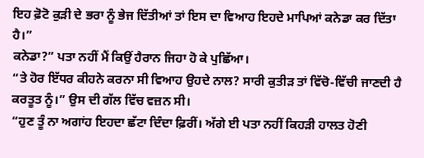ਇਹ ਫ਼ੋਟੋ ਕੁੜੀ ਦੇ ਭਰਾ ਨੂੰ ਭੇਜ ਦਿੱਤੀਆਂ ਤਾਂ ਇਸ ਦਾ ਵਿਆਹ ਇਹਦੇ ਮਾਪਿਆਂ ਕਨੇਡਾ ਕਰ ਦਿੱਤਾ ਹੈ।”
ਕਨੇਡਾ?” ਪਤਾ ਨਹੀਂ ਮੈਂ ਕਿਉਂ ਹੈਰਾਨ ਜਿਹਾ ਹੋ ਕੇ ਪੁਛਿੱਆ।
“ਤੇ ਹੋਰ ਇੱਧਰ ਕੀਹਨੇ ਕਰਨਾ ਸੀ ਵਿਆਹ ਉਹਦੇ ਨਾਲ? ਸਾਰੀ ਕੁਤੀੜ ਤਾਂ ਵਿੱਚੋ-ਵਿੱਚੀ ਜਾਣਦੀ ਹੈ ਕਰਤੂਤ ਨੂੰ।” ਉਸ ਦੀ ਗੱਲ ਵਿੱਚ ਵਜ਼ਨ ਸੀ।
“ਹੁਣ ਤੂੰ ਨਾ ਅਗਾਂਹ ਇਹਦਾ ਛੱਟਾ ਦਿੰਦਾ ਫ਼ਿਰੀਂ। ਅੱਗੇ ਈ ਪਤਾ ਨਹੀਂ ਕਿਹੜੀ ਹਾਲਤ ਹੋਣੀ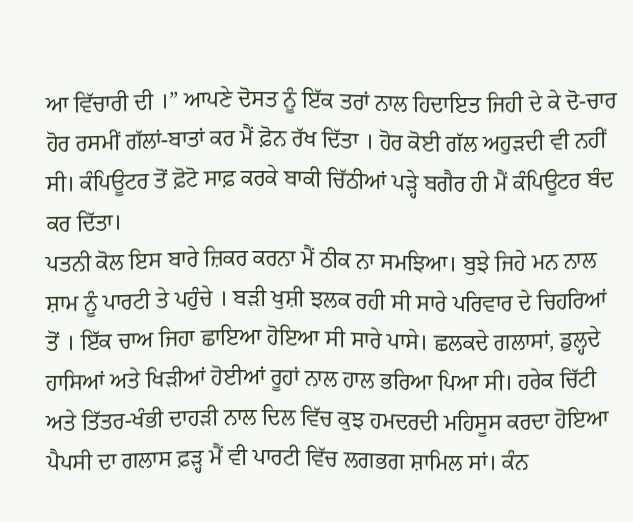ਆ ਵਿੱਚਾਰੀ ਦੀ ।” ਆਪਣੇ ਦੋਸਤ ਨੂੰ ਇੱਕ ਤਰਾਂ ਨਾਲ ਹਿਦਾਇਤ ਜਿਹੀ ਦੇ ਕੇ ਦੋ-ਚਾਰ ਹੋਰ ਰਸਮੀਂ ਗੱਲਾਂ-ਬਾਤਾਂ ਕਰ ਮੈਂ ਫ਼ੋਨ ਰੱਖ ਦਿੱਤਾ । ਹੋਰ ਕੋਈ ਗੱਲ ਅਹੁੜਦੀ ਵੀ ਨਹੀਂ ਸੀ। ਕੰਪਿਊਟਰ ਤੋਂ ਫ਼ੋਟੋ ਸਾਫ਼ ਕਰਕੇ ਬਾਕੀ ਚਿੱਠੀਆਂ ਪੜ੍ਹੇ ਬਗੈਰ ਹੀ ਮੈਂ ਕੰਪਿਊਟਰ ਬੰਦ ਕਰ ਦਿੱਤਾ।
ਪਤਨੀ ਕੋਲ ਇਸ ਬਾਰੇ ਜ਼ਿਕਰ ਕਰਨਾ ਮੈਂ ਠੀਕ ਨਾ ਸਮਝਿਆ। ਬੁਝੇ ਜਿਹੇ ਮਨ ਨਾਲ ਸ਼ਾਮ ਨੂੰ ਪਾਰਟੀ ਤੇ ਪਹੁੰਚੇ । ਬੜੀ ਖੁਸ਼ੀ ਝਲਕ ਰਹੀ ਸੀ ਸਾਰੇ ਪਰਿਵਾਰ ਦੇ ਚਿਹਰਿਆਂ ਤੋਂ । ਇੱਕ ਚਾਅ ਜਿਹਾ ਛਾਇਆ ਹੋਇਆ ਸੀ ਸਾਰੇ ਪਾਸੇ। ਛਲਕਦੇ ਗਲਾਸਾਂ, ਡੁਲ੍ਹਦੇ ਹਾਸਿਆਂ ਅਤੇ ਖਿੜੀਆਂ ਹੋਈਆਂ ਰੂਹਾਂ ਨਾਲ ਹਾਲ ਭਰਿਆ ਪਿਆ ਸੀ। ਹਰੇਕ ਚਿੱਟੀ ਅਤੇ ਤਿੱਤਰ-ਖੰਭੀ ਦਾਹੜੀ ਨਾਲ ਦਿਲ ਵਿੱਚ ਕੁਝ ਹਮਦਰਦੀ ਮਹਿਸੂਸ ਕਰਦਾ ਹੋਇਆ ਪੈਪਸੀ ਦਾ ਗਲਾਸ ਫ਼ੜ੍ਹ ਮੈਂ ਵੀ ਪਾਰਟੀ ਵਿੱਚ ਲਗਭਗ ਸ਼ਾਮਿਲ ਸਾਂ। ਕੰਨ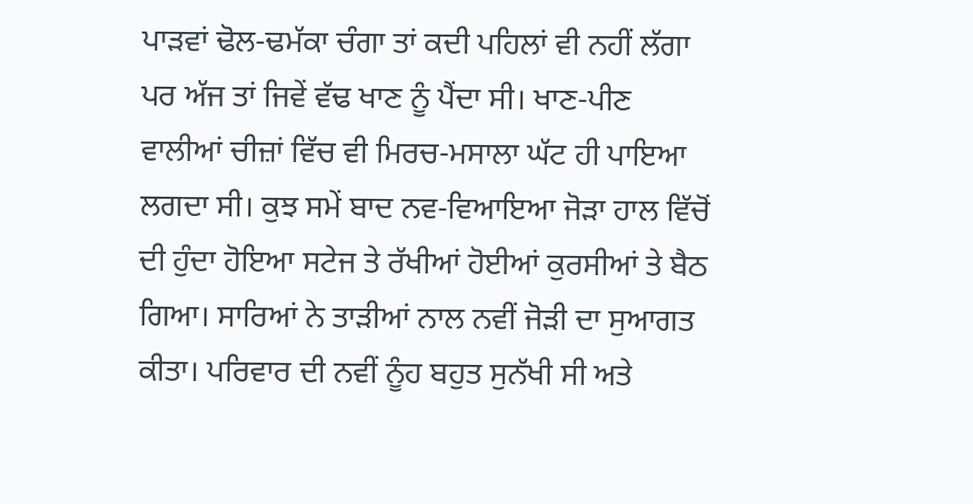ਪਾੜਵਾਂ ਢੋਲ-ਢਮੱਕਾ ਚੰਗਾ ਤਾਂ ਕਦੀ ਪਹਿਲਾਂ ਵੀ ਨਹੀਂ ਲੱਗਾ ਪਰ ਅੱਜ ਤਾਂ ਜਿਵੇਂ ਵੱਢ ਖਾਣ ਨੂੰ ਪੈਂਦਾ ਸੀ। ਖਾਣ-ਪੀਣ ਵਾਲੀਆਂ ਚੀਜ਼ਾਂ ਵਿੱਚ ਵੀ ਮਿਰਚ-ਮਸਾਲਾ ਘੱਟ ਹੀ ਪਾਇਆ ਲਗਦਾ ਸੀ। ਕੁਝ ਸਮੇਂ ਬਾਦ ਨਵ-ਵਿਆਇਆ ਜੋੜਾ ਹਾਲ ਵਿੱਚੋਂ ਦੀ ਹੁੰਦਾ ਹੋਇਆ ਸਟੇਜ ਤੇ ਰੱਖੀਆਂ ਹੋਈਆਂ ਕੁਰਸੀਆਂ ਤੇ ਬੈਠ ਗਿਆ। ਸਾਰਿਆਂ ਨੇ ਤਾੜੀਆਂ ਨਾਲ ਨਵੀਂ ਜੋੜੀ ਦਾ ਸੁਆਗਤ ਕੀਤਾ। ਪਰਿਵਾਰ ਦੀ ਨਵੀਂ ਨੂੰਹ ਬਹੁਤ ਸੁਨੱਖੀ ਸੀ ਅਤੇ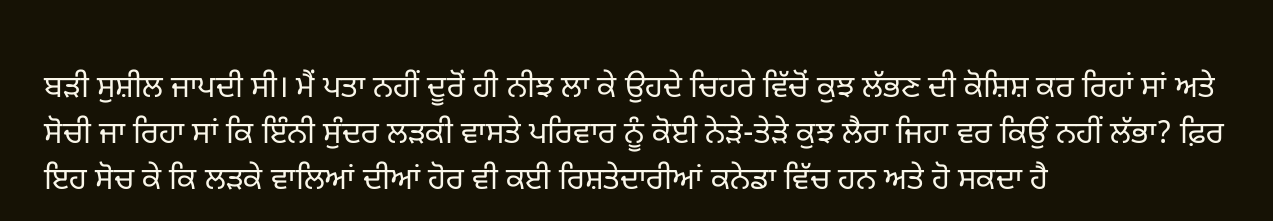ਬੜੀ ਸੁਸ਼ੀਲ ਜਾਪਦੀ ਸੀ। ਮੈਂ ਪਤਾ ਨਹੀਂ ਦੂਰੋਂ ਹੀ ਨੀਝ ਲਾ ਕੇ ਉਹਦੇ ਚਿਹਰੇ ਵਿੱਚੋਂ ਕੁਝ ਲੱਭਣ ਦੀ ਕੋਸ਼ਿਸ਼ ਕਰ ਰਿਹਾਂ ਸਾਂ ਅਤੇ ਸੋਚੀ ਜਾ ਰਿਹਾ ਸਾਂ ਕਿ ਇੰਨੀ ਸੁੰਦਰ ਲੜਕੀ ਵਾਸਤੇ ਪਰਿਵਾਰ ਨੂੰ ਕੋਈ ਨੇੜੇ-ਤੇੜੇ ਕੁਝ ਲੈਰਾ ਜਿਹਾ ਵਰ ਕਿਉਂ ਨਹੀਂ ਲੱਭਾ? ਫ਼ਿਰ ਇਹ ਸੋਚ ਕੇ ਕਿ ਲੜਕੇ ਵਾਲਿਆਂ ਦੀਆਂ ਹੋਰ ਵੀ ਕਈ ਰਿਸ਼ਤੇਦਾਰੀਆਂ ਕਨੇਡਾ ਵਿੱਚ ਹਨ ਅਤੇ ਹੋ ਸਕਦਾ ਹੈ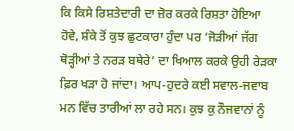ਕਿ ਕਿਸੇ ਰਿਸ਼ਤੇਦਾਰੀ ਦਾ ਜ਼ੋਰ ਕਰਕੇ ਰਿਸ਼ਤਾ ਹੋਇਆ ਹੋਵੇ, ਸ਼ੰਕੇ ਤੋਂ ਕੁਝ ਛੁਟਕਾਰਾ ਹੁੰਦਾ ਪਰ ‘ਜੋੜੀਆਂ ਜੱਗ ਥੋੜ੍ਹੀਆਂ ਤੇ ਨਰੜ ਬਥੇਰੇ’ ਦਾ ਖਿਆਲ ਕਰਕੇ ਉਹੀ ਰੇੜਕਾ ਫ਼ਿਰ ਖੜਾ ਹੋ ਜਾਂਦਾ। ਆਪ-ਹੁਦਰੇ ਕਈ ਸਵਾਲ-ਜਵਾਬ ਮਨ ਵਿੱਚ ਤਾਰੀਆਂ ਲਾ ਰਹੇ ਸਨ। ਕੁਝ ਕੁ ਨੌਜਵਾਨਾਂ ਨੂੰ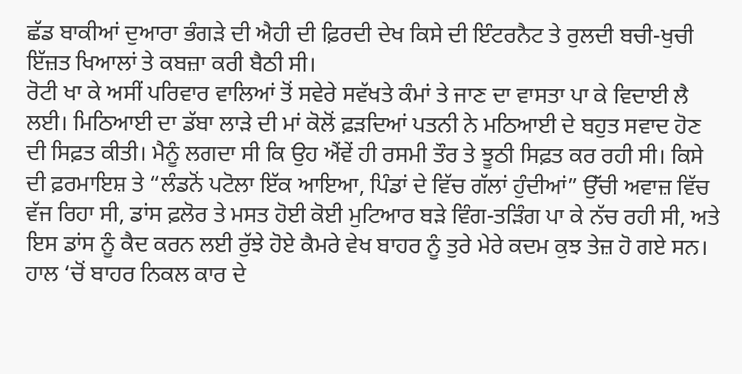ਛੱਡ ਬਾਕੀਆਂ ਦੁਆਰਾ ਭੰਗੜੇ ਦੀ ਐਹੀ ਦੀ ਫ਼ਿਰਦੀ ਦੇਖ ਕਿਸੇ ਦੀ ਇੰਟਰਨੈਟ ਤੇ ਰੁਲਦੀ ਬਚੀ-ਖੁਚੀ ਇੱਜ਼ਤ ਖਿਆਲਾਂ ਤੇ ਕਬਜ਼ਾ ਕਰੀ ਬੈਠੀ ਸੀ।
ਰੋਟੀ ਖਾ ਕੇ ਅਸੀਂ ਪਰਿਵਾਰ ਵਾਲਿਆਂ ਤੋਂ ਸਵੇਰੇ ਸਵੱਖਤੇ ਕੰਮਾਂ ਤੇ ਜਾਣ ਦਾ ਵਾਸਤਾ ਪਾ ਕੇ ਵਿਦਾਈ ਲੈ ਲਈ। ਮਿਠਿਆਈ ਦਾ ਡੱਬਾ ਲਾੜੇ ਦੀ ਮਾਂ ਕੋਲੋਂ ਫ਼ੜਦਿਆਂ ਪਤਨੀ ਨੇ ਮਠਿਆਈ ਦੇ ਬਹੁਤ ਸਵਾਦ ਹੋਣ ਦੀ ਸਿਫ਼ਤ ਕੀਤੀ। ਮੈਨੂੰ ਲਗਦਾ ਸੀ ਕਿ ਉਹ ਐਂਵੇਂ ਹੀ ਰਸਮੀ ਤੌਰ ਤੇ ਝੂਠੀ ਸਿਫ਼ਤ ਕਰ ਰਹੀ ਸੀ। ਕਿਸੇ ਦੀ ਫ਼ਰਮਾਇਸ਼ ਤੇ “ਲੰਡਨੋਂ ਪਟੋਲਾ ਇੱਕ ਆਇਆ, ਪਿੰਡਾਂ ਦੇ ਵਿੱਚ ਗੱਲਾਂ ਹੁੰਦੀਆਂ” ਉੱਚੀ ਅਵਾਜ਼ ਵਿੱਚ ਵੱਜ ਰਿਹਾ ਸੀ, ਡਾਂਸ ਫ਼ਲੋਰ ਤੇ ਮਸਤ ਹੋਈ ਕੋਈ ਮੁਟਿਆਰ ਬੜੇ ਵਿੰਗ-ਤੜਿੰਗ ਪਾ ਕੇ ਨੱਚ ਰਹੀ ਸੀ, ਅਤੇ ਇਸ ਡਾਂਸ ਨੂੰ ਕੈਦ ਕਰਨ ਲਈ ਰੁੱਝੇ ਹੋਏ ਕੈਮਰੇ ਵੇਖ ਬਾਹਰ ਨੂੰ ਤੁਰੇ ਮੇਰੇ ਕਦਮ ਕੁਝ ਤੇਜ਼ ਹੋ ਗਏ ਸਨ। ਹਾਲ ‘ਚੋਂ ਬਾਹਰ ਨਿਕਲ ਕਾਰ ਦੇ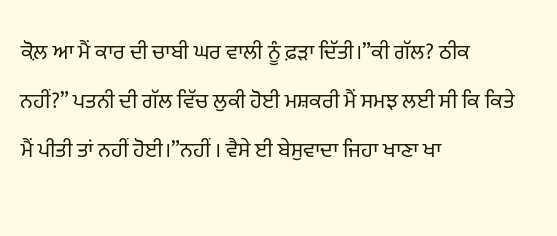ਕੋਲ਼ ਆ ਮੈਂ ਕਾਰ ਦੀ ਚਾਬੀ ਘਰ ਵਾਲੀ ਨੂੰ ਫ਼ੜਾ ਦਿੱਤੀ।”ਕੀ ਗੱਲ? ਠੀਕ ਨਹੀਂ?” ਪਤਨੀ ਦੀ ਗੱਲ ਵਿੱਚ ਲੁਕੀ ਹੋਈ ਮਸ਼ਕਰੀ ਮੈਂ ਸਮਝ ਲਈ ਸੀ ਕਿ ਕਿਤੇ ਮੈਂ ਪੀਤੀ ਤਾਂ ਨਹੀਂ ਹੋਈ।”ਨਹੀਂ । ਵੈਸੇ ਈ ਬੇਸੁਵਾਦਾ ਜਿਹਾ ਖਾਣਾ ਖਾ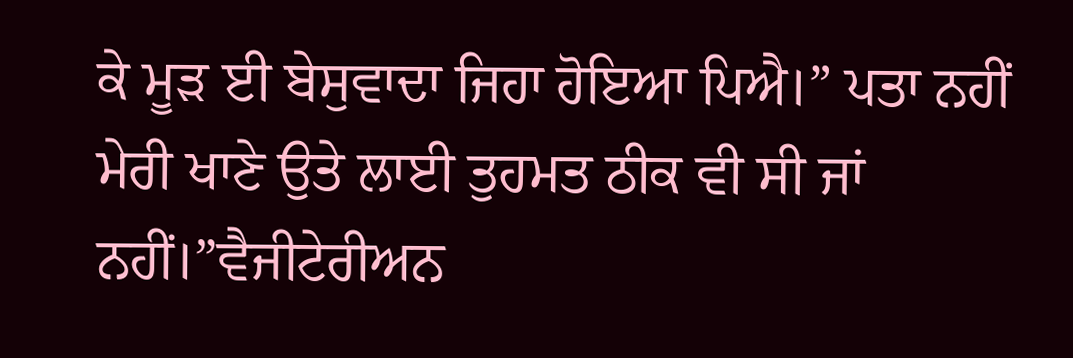ਕੇ ਮੂੜ ਈ ਬੇਸੁਵਾਦਾ ਜਿਹਾ ਹੋਇਆ ਪਿਐ।” ਪਤਾ ਨਹੀਂ ਮੇਰੀ ਖਾਣੇ ਉਤੇ ਲਾਈ ਤੁਹਮਤ ਠੀਕ ਵੀ ਸੀ ਜਾਂ ਨਹੀਂ।”ਵੈਜੀਟੇਰੀਅਨ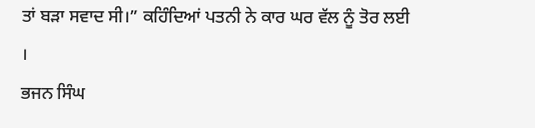ਤਾਂ ਬੜਾ ਸਵਾਦ ਸੀ।” ਕਹਿੰਦਿਆਂ ਪਤਨੀ ਨੇ ਕਾਰ ਘਰ ਵੱਲ ਨੂੰ ਤੋਰ ਲਈ ।
ਭਜਨ ਸਿੰਘ